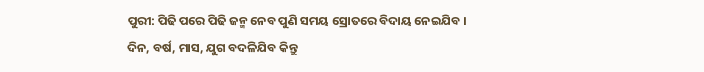ପୁରୀ: ପିଢି ପରେ ପିଢି ଜନ୍ମ ନେବ ପୁଣି ସମୟ ସ୍ରୋତରେ ବିଦାୟ ନେଇଯିବ । ଦିନ, ବର୍ଷ, ମାସ, ଯୁଗ ବଦଳିଯିବ କିନ୍ତୁ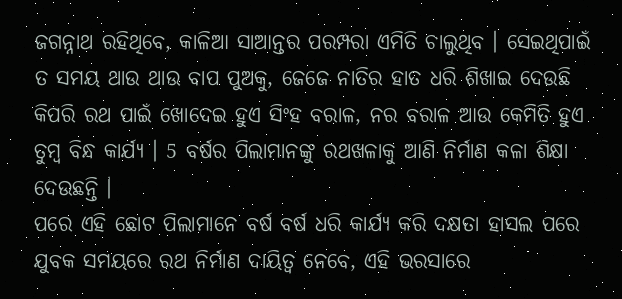ଜଗନ୍ନାଥ ରହିଥିବେ, କାଳିଆ ସାଆନ୍ତର ପରମ୍ପରା ଏମିତି ଚାଲୁଥିବ । ସେଇଥିପାଇଁ ତ ସମୟ ଥାଉ ଥାଉ ବାପ ପୁଅକୁ, ଜେଜେ ନାତିର ହାତ ଧରି ଶିଖାଇ ଦେଉଛି କିପରି ରଥ ପାଇଁ ଖୋଦେଇ ହୁଏ ସିଂହ ବରାଳ, ନର ବରାଳ ଆଉ କେମିତି ହୁଏ ତୁମ୍ବ ବିନ୍ଧ କାର୍ଯ୍ୟ । 5 ବର୍ଷର ପିଲାମାନଙ୍କୁ ରଥଖଳାକୁ ଆଣି ନିର୍ମାଣ କଳା ଶିକ୍ଷା ଦେଉଛନ୍ତି ।
ପରେ ଏହି ଛୋଟ ପିଲାମାନେ ବର୍ଷ ବର୍ଷ ଧରି କାର୍ଯ୍ୟ କରି ଦକ୍ଷତା ହାସଲ ପରେ ଯୁବକ ସମୟରେ ରଥ ନିର୍ମାଣ ଦାୟିତ୍ୱ ନେବେ, ଏହି ଭରସାରେ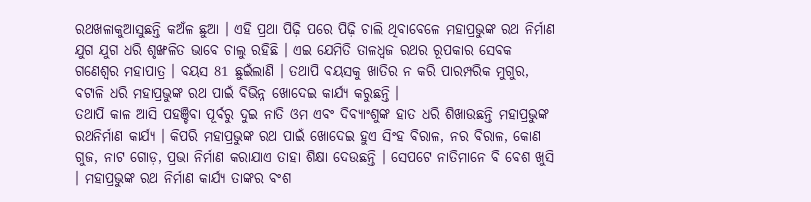ରଥଖଳାକୁଆସୁଛନ୍ତି କଅଁଳ ଛୁଆ । ଏହି ପ୍ରଥା ପିଢ଼ି ପରେ ପିଢ଼ି ଚାଲି ଥିବାବେଳେ ମହାପ୍ରଭୁଙ୍କ ରଥ ନିର୍ମାଣ ଯୁଗ ଯୁଗ ଧରି ଶୃଙ୍ଖଳିତ ଭାବେ ଚାଲୁ ରହିଛି । ଏଇ ଯେମିତି ତାଳଧ୍ୱଜ ରଥର ରୂପକାର ସେବକ ଗଣେଶ୍ୱର ମହାପାତ୍ର । ବୟସ 81 ଛୁଇଁଲାଣି । ତଥାପି ବୟସକୁ ଖାତିର ନ କରି ପାରମ୍ପରିକ ମୁଗୁର, ବଟାଳି ଧରି ମହାପ୍ରଭୁଙ୍କ ରଥ ପାଇଁ ବିଭିନ୍ନ ଖୋଦେଇ କାର୍ଯ୍ୟ କରୁଛନ୍ତି ।
ତଥାପି କାଳ ଆସି ପହଞ୍ଚିବା ପୂର୍ବରୁ ଦୁଇ ନାତି ଓମ ଏବଂ ଦିବ୍ୟାଂଶୁଙ୍କ ହାତ ଧରି ଶିଖାଉଛନ୍ତି ମହାପ୍ରଭୁଙ୍କ ରଥନିର୍ମାଣ କାର୍ଯ୍ୟ । କିପରି ମହାପ୍ରଭୁଙ୍କ ରଥ ପାଇଁ ଖୋଦେଇ ହୁଏ ସିଂହ ବିରାଳ, ନର ବିରାଳ, କୋଣ ଗୁଜ, ନାଟ ଗୋଡ଼, ପ୍ରଭା ନିର୍ମାଣ କରାଯାଏ ତାହା ଶିକ୍ଷା ଦେଉଛନ୍ତି । ସେପଟେ ନାତିମାନେ ବି ବେଶ ଖୁସି । ମହାପ୍ରଭୁଙ୍କ ରଥ ନିର୍ମାଣ କାର୍ଯ୍ୟ ତାଙ୍କର ବଂଶ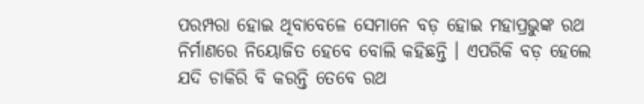ପରମ୍ପରା ହୋଇ ଥିବାବେଳେ ସେମାନେ ବଡ଼ ହୋଇ ମହାପ୍ରଭୁଙ୍କ ରଥ ନିର୍ମାଣରେ ନିୟୋଜିତ ହେବେ ବୋଲି କହିଛନ୍ତି । ଏପରିକି ବଡ଼ ହେଲେ ଯଦି ଚାକିରି ବି କରନ୍ତି ତେବେ ରଥ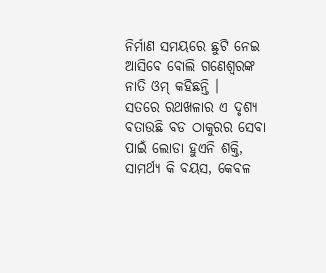ନିର୍ମାଣ ସମୟରେ ଛୁଟି ନେଇ ଆସିବେ ବୋଲି ଗଣେଶ୍ୱରଙ୍କ ନାତି ଓମ୍ କହିଛନ୍ତି ।
ସତରେ ରଥଖଳାର ଏ ଦୃଶ୍ୟ ବତାଉଛି ବଡ ଠାକୁରର ସେବା ପାଇଁ ଲୋଡା ହୁଏନି ଶକ୍ତି, ସାମର୍ଥ୍ୟ କି ବୟସ, କେବଳ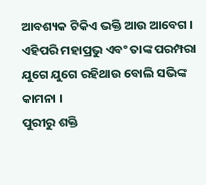ଆବଶ୍ୟକ ଟିକିଏ ଭକ୍ତି ଆଉ ଆବେଗ । ଏହିପରି ମହାପ୍ରଭୁ ଏବଂ ତାଙ୍କ ପରମ୍ପରା ଯୁଗେ ଯୁଗେ ରହିଥାଉ ବୋଲି ସଭିଙ୍କ କାମନା ।
ପୁରୀରୁ ଶକ୍ତି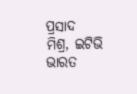ପ୍ରସାଦ ମିଶ୍ର, ଇଟିଭି ଭାରତ